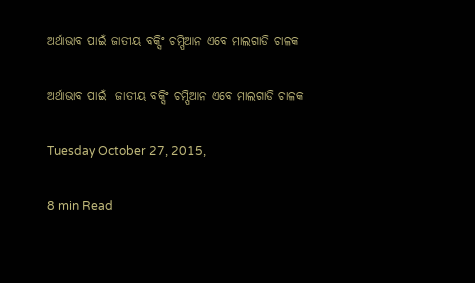ଅର୍ଥାଭାବ ପାଇଁ ଜାତୀୟ ବକ୍ସିଂ ଚମ୍ପିଆନ ଏବେ ମାଲଗାଡି ଚାଳକ

ଅର୍ଥାଭାବ ପାଇଁ  ଜାତୀୟ ବକ୍ସିଂ ଚମ୍ପିଆନ ଏବେ ମାଲଗାଡି ଚାଳକ

Tuesday October 27, 2015,

8 min Read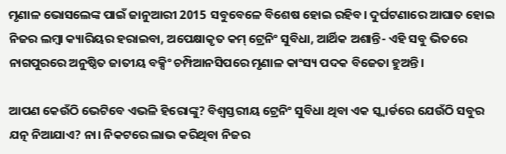ମୃଣାଳ ଭୋସଲେଙ୍କ ପାଇଁ ଜାନୁଆରୀ 2015 ସବୁବେଳେ ବିଶେଷ ହୋଇ ରହିବ। ଦୁର୍ଘଟଣାରେ ଆଘାତ ହୋଇ ନିଜର ଲମ୍ବା କ୍ୟାରିୟର ହରାଇବା, ଅପେକ୍ଷାକୃତ କମ୍ ଟ୍ରେନିଂ ସୁବିଧା, ଆର୍ଥିକ ଅଶାନ୍ତି- ଏହି ସବୁ ଭିତରେ ନାଗପୁରରେ ଅନୁଷ୍ଠିତ ଜାତୀୟ ବକ୍ସିଂ ଚମ୍ପିଆନସିପରେ ମୃଣାଳ କାଂସ୍ୟ ପଦକ ବିଜେତା ହୁଅନ୍ତି।

ଆପଣ କେଉଁଠି ଭେଟିବେ ଏଭଳି ହିରୋଙ୍କୁ? ବିଶ୍ଵସ୍ତରୀୟ ଟ୍ରେନିଂ ସୁବିଧା ଥିବା ଏକ ସ୍କ୍ୱାର୍ଡରେ ଯେଉଁଠି ସବୁର ଯତ୍ନ ନିଆଯାଏ? ନା। ନିକଟରେ ଲାଭ କରିଥିବା ନିଜର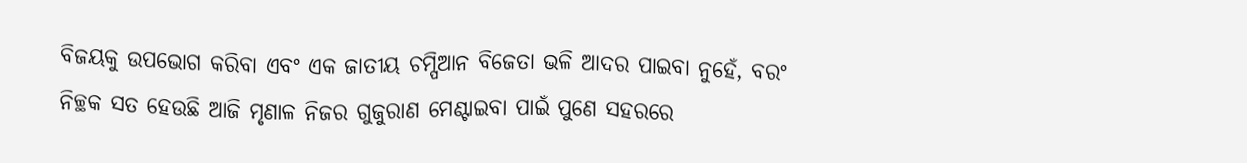ବିଜୟକୁ ଉପଭୋଗ କରିବା ଏବଂ ଏକ ଜାତୀୟ ଚମ୍ପିଆନ ବିଜେତା ଭଳି ଆଦର ପାଇବା ନୁହେଁ, ବରଂ ନିଚ୍ଛକ ସତ ହେଉଛି ଆଜି ମୃଣାଳ ନିଜର ଗୁଜୁରାଣ ମେଣ୍ଟାଇବା ପାଇଁ ପୁଣେ ସହରରେ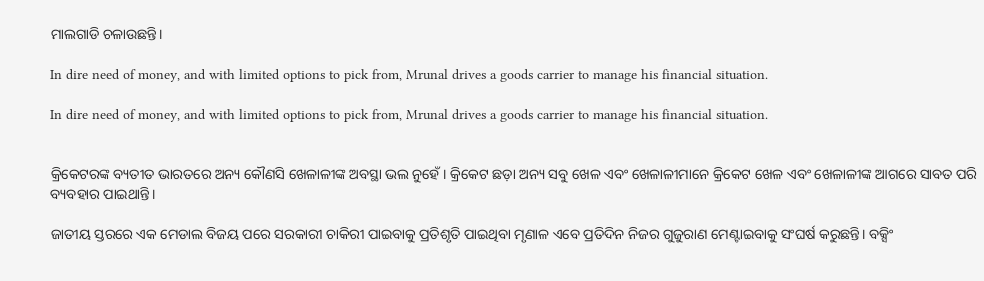ମାଲଗାଡି ଚଳାଉଛନ୍ତି।

In dire need of money, and with limited options to pick from, Mrunal drives a goods carrier to manage his financial situation.

In dire need of money, and with limited options to pick from, Mrunal drives a goods carrier to manage his financial situation.


କ୍ରିକେଟରଙ୍କ ବ୍ୟତୀତ ଭାରତରେ ଅନ୍ୟ କୌଣସି ଖେଳାଳୀଙ୍କ ଅବସ୍ଥା ଭଲ ନୁହେଁ। କ୍ରିକେଟ ଛଡ଼ା ଅନ୍ୟ ସବୁ ଖେଳ ଏବଂ ଖେଳାଳୀମାନେ କ୍ରିକେଟ ଖେଳ ଏବଂ ଖେଳାଳୀଙ୍କ ଆଗରେ ସାବତ ପରି ବ୍ୟବହାର ପାଇଥାନ୍ତି।

ଜାତୀୟ ସ୍ତରରେ ଏକ ମେଡାଲ ବିଜୟ ପରେ ସରକାରୀ ଚାକିରୀ ପାଇବାକୁ ପ୍ରତିଶୃତି ପାଇଥିବା ମୃଣାଳ ଏବେ ପ୍ରତିଦିନ ନିଜର ଗୁଜୁରାଣ ମେଣ୍ଟାଇବାକୁ ସଂଘର୍ଷ କରୁଛନ୍ତି। ବକ୍ସିଂ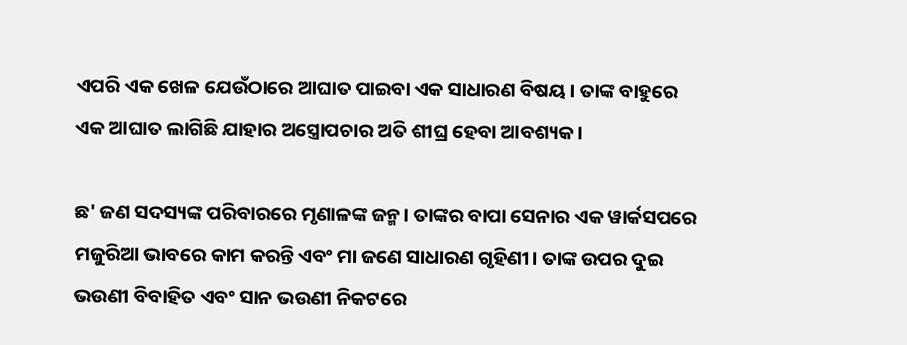ଏପରି ଏକ ଖେଳ ଯେଉଁଠାରେ ଆଘାତ ପାଇବା ଏକ ସାଧାରଣ ବିଷୟ। ତାଙ୍କ ବାହୁରେ ଏକ ଆଘାତ ଲାଗିଛି ଯାହାର ଅସ୍ତ୍ରୋପଚାର ଅତି ଶୀଘ୍ର ହେବା ଆବଶ୍ୟକ।

ଛ' ଜଣ ସଦସ୍ୟଙ୍କ ପରିବାରରେ ମୃଣାଳଙ୍କ ଜନ୍ମ। ତାଙ୍କର ବାପା ସେନାର ଏକ ୱାର୍କସପରେ ମଜୁରିଆ ଭାବରେ କାମ କରନ୍ତି ଏବଂ ମା ଜଣେ ସାଧାରଣ ଗୃହିଣୀ। ତାଙ୍କ ଉପର ଦୁଇ ଭଉଣୀ ବିବାହିତ ଏବଂ ସାନ ଭଉଣୀ ନିକଟରେ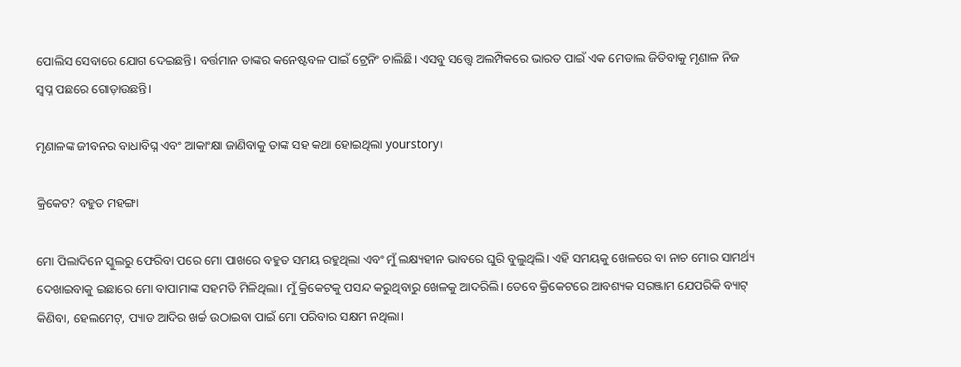ପୋଲିସ ସେବାରେ ଯୋଗ ଦେଇଛନ୍ତି। ବର୍ତ୍ତମାନ ତାଙ୍କର କନେଷ୍ଟବଳ ପାଇଁ ଟ୍ରେନିଂ ଚାଲିଛି। ଏସବୁ ସତ୍ତ୍ୱେ ଅଲମ୍ପିକରେ ଭାରତ ପାଇଁ ଏକ ମେଡାଲ ଜିତିବାକୁ ମୃଣାଳ ନିଜ ସ୍ଵପ୍ନ ପଛରେ ଗୋଡ଼ାଉଛନ୍ତି।

ମୃଣାଳଙ୍କ ଜୀବନର ବାଧାବିଘ୍ନ ଏବଂ ଆକାଂକ୍ଷା ଜାଣିବାକୁ ତାଙ୍କ ସହ କଥା ହୋଇଥିଲା yourstory।

କ୍ରିକେଟ? ବହୁତ ମହଙ୍ଗା

ମୋ ପିଲାଦିନେ ସ୍କୁଲରୁ ଫେରିବା ପରେ ମୋ ପାଖରେ ବହୁତ ସମୟ ରହୁଥିଲା ଏବଂ ମୁଁ ଲକ୍ଷ୍ୟହୀନ ଭାବରେ ଘୁରି ବୁଲୁଥିଲି। ଏହି ସମୟକୁ ଖେଳରେ ବା ନାଚ ମୋର ସାମର୍ଥ୍ୟ ଦେଖାଇବାକୁ ଇଛାରେ ମୋ ବାପାମାଙ୍କ ସହମତି ମିଳିଥିଲା। ମୁଁ କ୍ରିକେଟକୁ ପସନ୍ଦ କରୁଥିବାରୁ ଖେଳକୁ ଆଦରିଲି। ତେବେ କ୍ରିକେଟରେ ଆବଶ୍ୟକ ସରଞ୍ଜାମ ଯେପରିକି ବ୍ୟାଟ୍ କିଣିବା, ହେଲମେଟ୍, ପ୍ୟାଡ ଆଦିର ଖର୍ଚ୍ଚ ଉଠାଇବା ପାଇଁ ମୋ ପରିବାର ସକ୍ଷମ ନଥିଲା।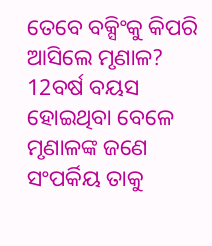ତେବେ ବକ୍ସିଂକୁ କିପରି ଆସିଲେ ମୃଣାଳ? 12ବର୍ଷ ବୟସ ହୋଇଥିବା ବେଳେ ମୃଣାଳଙ୍କ ଜଣେ ସଂପର୍କିୟ ତାକୁ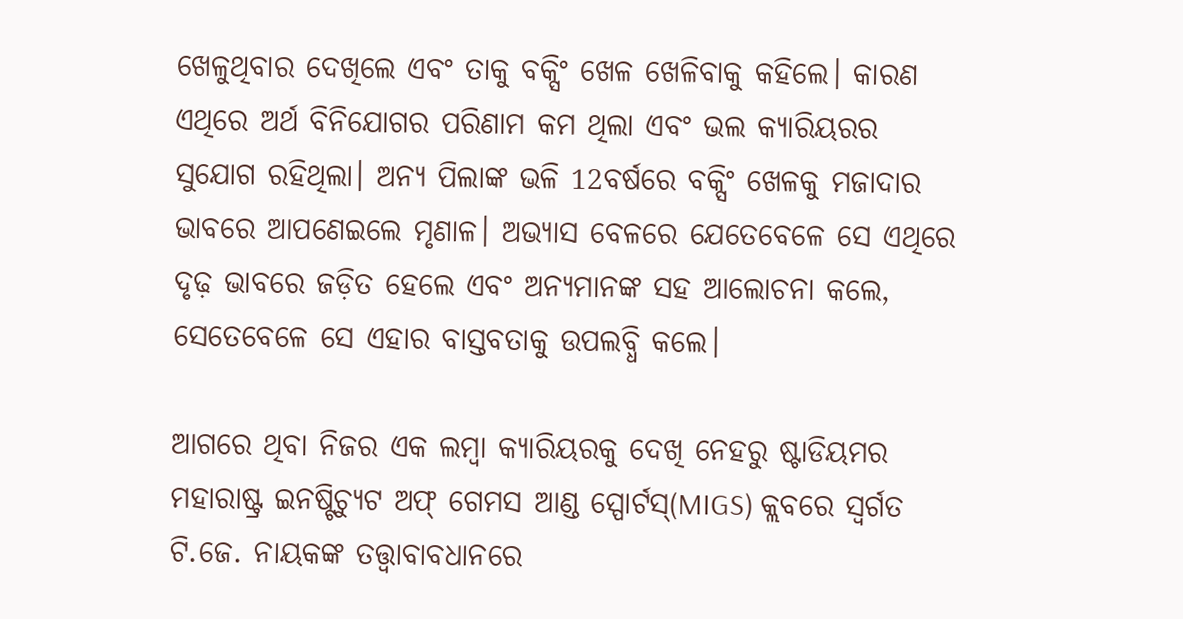ଖେଳୁଥିବାର ଦେଖିଲେ ଏବଂ ତାକୁ ବକ୍ସିଂ ଖେଳ ଖେଳିବାକୁ କହିଲେ। କାରଣ ଏଥିରେ ଅର୍ଥ ବିନିଯୋଗର ପରିଣାମ କମ ଥିଲା ଏବଂ ଭଲ କ୍ୟାରିୟରର ସୁଯୋଗ ରହିଥିଲା। ଅନ୍ୟ ପିଲାଙ୍କ ଭଳି 12ବର୍ଷରେ ବକ୍ସିଂ ଖେଳକୁ ମଜାଦାର ଭାବରେ ଆପଣେଇଲେ ମୃଣାଳ। ଅଭ୍ୟାସ ବେଳରେ ଯେତେବେଳେ ସେ ଏଥିରେ ଦୃଢ଼ ଭାବରେ ଜଡ଼ିତ ହେଲେ ଏବଂ ଅନ୍ୟମାନଙ୍କ ସହ ଆଲୋଚନା କଲେ, ସେତେବେଳେ ସେ ଏହାର ବାସ୍ତବତାକୁ ଉପଲବ୍ଧି କଲେ।

ଆଗରେ ଥିବା ନିଜର ଏକ ଲମ୍ବା କ୍ୟାରିୟରକୁ ଦେଖି ନେହରୁ ଷ୍ଟାଡିୟମର ମହାରାଷ୍ଟ୍ର ଇନଷ୍ଟିଚ୍ୟୁଟ ଅଫ୍ ଗେମସ ଆଣ୍ଡ ସ୍ପୋର୍ଟସ୍(MIGS) କ୍ଲବରେ ସ୍ଵର୍ଗତ ଟି.ଜେ. ନାୟକଙ୍କ ତତ୍ତ୍ଵାବାବଧାନରେ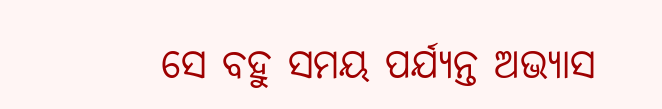ସେ ବହୁ ସମୟ ପର୍ଯ୍ୟନ୍ତ ଅଭ୍ୟାସ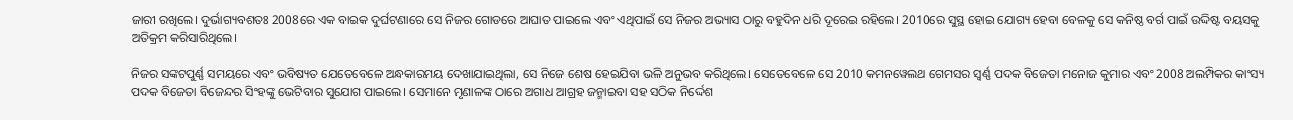ଜାରୀ ରଖିଲେ। ଦୁର୍ଭାଗ୍ୟବଶତଃ 2008ରେ ଏକ ବାଇକ ଦୁର୍ଘଟଣାରେ ସେ ନିଜର ଗୋଡରେ ଆଘାତ ପାଇଲେ ଏବଂ ଏଥିପାଇଁ ସେ ନିଜର ଅଭ୍ୟାସ ଠାରୁ ବହୁଦିନ ଧରି ଦୂରେଇ ରହିଲେ। 2010ରେ ସୁସ୍ଥ ହୋଇ ଯୋଗ୍ୟ ହେବା ବେଳକୁ ସେ କନିଷ୍ଠ ବର୍ଗ ପାଇଁ ଉଦ୍ଦିଷ୍ଟ ବୟସକୁ ଅତିକ୍ରମ କରିସାରିଥିଲେ।

ନିଜର ସଙ୍କଟପୁର୍ଣ୍ଣ ସମୟରେ ଏବଂ ଭବିଷ୍ୟତ ଯେତେବେଳେ ଅନ୍ଧକାରମୟ ଦେଖାଯାଇଥିଲା, ସେ ନିଜେ ଶେଷ ହେଇଯିବା ଭଳି ଅନୁଭବ କରିଥିଲେ। ସେତେବେଳେ ସେ 2010 କମନୱେଲଥ ଗେମସର ସ୍ଵର୍ଣ୍ଣ ପଦକ ବିଜେତା ମନୋଜ କୁମାର ଏବଂ 2008 ଅଲମ୍ପିକର କାଂସ୍ୟ ପଦକ ବିଜେତା ବିଜେନ୍ଦର ସିଂହଙ୍କୁ ଭେଟିବାର ସୁଯୋଗ ପାଇଲେ। ସେମାନେ ମୃଣାଳଙ୍କ ଠାରେ ଅଗାଧ ଆଗ୍ରହ ଜନ୍ମାଇବା ସହ ସଠିକ ନିର୍ଦ୍ଦେଶ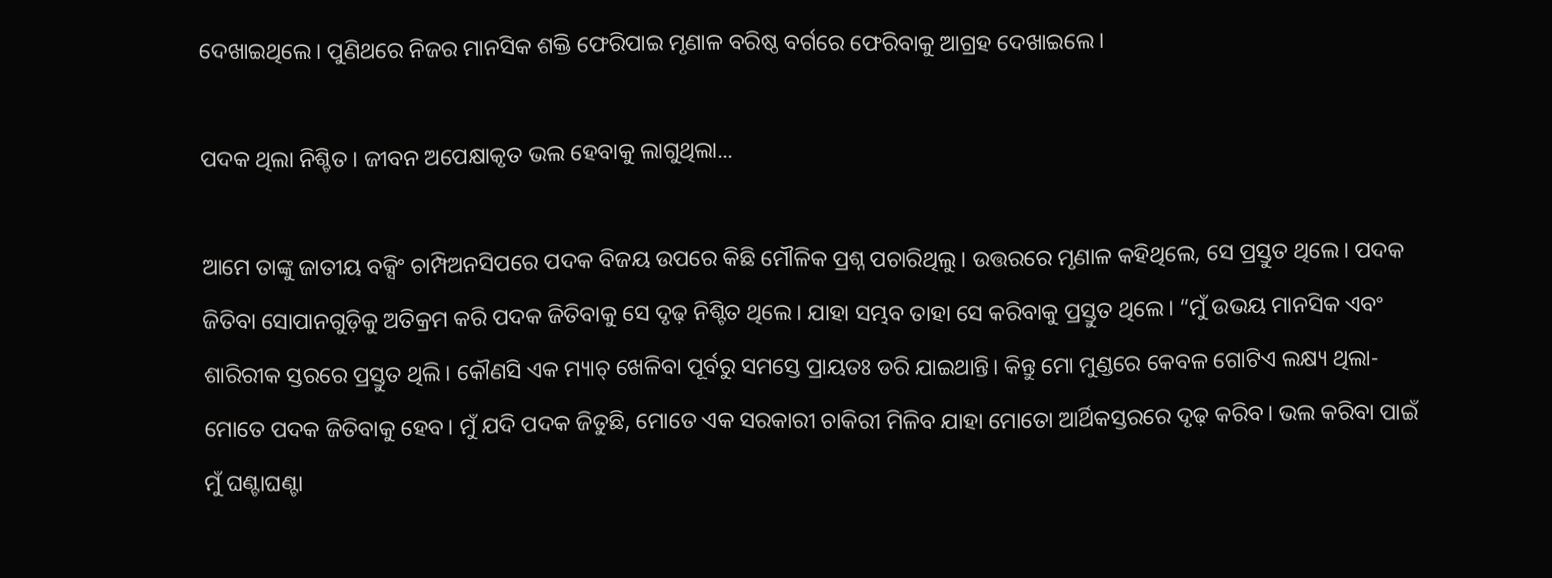ଦେଖାଇଥିଲେ। ପୁଣିଥରେ ନିଜର ମାନସିକ ଶକ୍ତି ଫେରିପାଇ ମୃଣାଳ ବରିଷ୍ଠ ବର୍ଗରେ ଫେରିବାକୁ ଆଗ୍ରହ ଦେଖାଇଲେ।

ପଦକ ଥିଲା ନିଶ୍ଚିତ। ଜୀବନ ଅପେକ୍ଷାକୃତ ଭଲ ହେବାକୁ ଲାଗୁଥିଲା...

ଆମେ ତାଙ୍କୁ ଜାତୀୟ ବକ୍ସିଂ ଚାମ୍ପିଅନସିପରେ ପଦକ ବିଜୟ ଉପରେ କିଛି ମୌଳିକ ପ୍ରଶ୍ନ ପଚାରିଥିଲୁ। ଉତ୍ତରରେ ମୃଣାଳ କହିଥିଲେ, ସେ ପ୍ରସ୍ତୁତ ଥିଲେ। ପଦକ ଜିତିବା ସୋପାନଗୁଡ଼ିକୁ ଅତିକ୍ରମ କରି ପଦକ ଜିତିବାକୁ ସେ ଦୃଢ଼ ନିଶ୍ଟିତ ଥିଲେ। ଯାହା ସମ୍ଭବ ତାହା ସେ କରିବାକୁ ପ୍ରସ୍ତୁତ ଥିଲେ। “ମୁଁ ଉଭୟ ମାନସିକ ଏବଂ ଶାରିରୀକ ସ୍ତରରେ ପ୍ରସ୍ତୁତ ଥିଲି। କୌଣସି ଏକ ମ୍ୟାଚ୍ ଖେଳିବା ପୂର୍ବରୁ ସମସ୍ତେ ପ୍ରାୟତଃ ଡରି ଯାଇଥାନ୍ତି। କିନ୍ତୁ ମୋ ମୁଣ୍ଡରେ କେବଳ ଗୋଟିଏ ଲକ୍ଷ୍ୟ ଥିଲା- ମୋତେ ପଦକ ଜିତିବାକୁ ହେବ। ମୁଁ ଯଦି ପଦକ ଜିତୁଛି, ମୋତେ ଏକ ସରକାରୀ ଚାକିରୀ ମିଳିବ ଯାହା ମୋତୋ ଆର୍ଥିକସ୍ତରରେ ଦୃଢ଼ କରିବ। ଭଲ କରିବା ପାଇଁ ମୁଁ ଘଣ୍ଟାଘଣ୍ଟା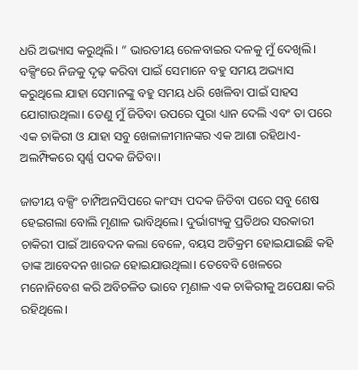ଧରି ଅଭ୍ୟାସ କରୁଥିଲି। ” ଭାରତୀୟ ରେଳବାଇର ଦଳକୁ ମୁଁ ଦେଖିଲି। ବକ୍ସିଂରେ ନିଜକୁ ଦୃଢ଼ କରିବା ପାଇଁ ସେମାନେ ବହୁ ସମୟ ଅଭ୍ୟାସ କରୁଥିଲେ ଯାହା ସେମାନଙ୍କୁ ବହୁ ସମୟ ଧରି ଖେଳିବା ପାଇଁ ସାହସ ଯୋଗାଉଥିଲା। ତେଣୁ ମୁଁ ଜିତିବା ଉପରେ ପୁରା ଧ୍ୟାନ ଦେଲି ଏବଂ ତା ପରେ ଏକ ଚାକିରୀ ଓ ଯାହା ସବୁ ଖେଳାଳୀମାନଙ୍କର ଏକ ଆଶା ରହିଥାଏ- ଅଲମ୍ଫିକରେ ସ୍ଵର୍ଣ୍ଣ ପଦକ ଜିତିବା।

ଜାତୀୟ ବକ୍ସିଂ ଚାମ୍ପିଅନସିପରେ କାଂସ୍ୟ ପଦକ ଜିତିବା ପରେ ସବୁ ଶେଷ ହେଇଗଲା ବୋଲି ମୃଣାଳ ଭାବିଥିଲେ। ଦୁର୍ଭାଗ୍ୟକୁ ପ୍ରତିଥର ସରକାରୀ ଚାକିରୀ ପାଇଁ ଆବେଦନ କଲା ବେଳେ, ବୟସ ଅତିକ୍ରମ ହୋଇଯାଇଛି କହି ତାଙ୍କ ଆବେଦନ ଖାରଜ ହୋଇଯାଉଥିଲା। ତେବେବି ଖେଳରେ ମନୋନିବେଶ କରି ଅବିଚଳିତ ଭାବେ ମୃଣାଳ ଏକ ଚାକିରୀକୁ ଅପେକ୍ଷା କରି ରହିଥିଲେ।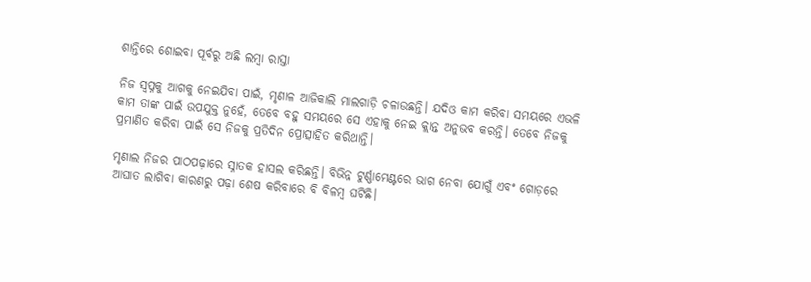ଶାନ୍ତିରେ ଶୋଇବା ପୂର୍ବରୁ ଅଛି ଲମ୍ବା ରାସ୍ତା

ନିଜ ସ୍ଵପ୍ନକୁ ଆଗକୁ ନେଇଯିବା ପାଇଁ, ମୃଣାଳ ଆଜିକାଲି ମାଲଗାଡ଼ି ଚଳାଉଛନ୍ତି। ଯଦିଓ କାମ କରିବା ସମୟରେ ଏଭଳି କାମ ତାଙ୍କ ପାଇଁ ଉପଯୁକ୍ତ ନୁହେଁ, ତେବେ ବହୁ ସମୟରେ ସେ ଏହାକୁ ନେଇ କ୍ଲାନ୍ତ ଅନୁଭବ କରନ୍ତି। ତେବେ ନିଜକୁ ପ୍ରମାଣିତ କରିବା ପାଇଁ ସେ ନିଜକୁ ପ୍ରତିଦିନ ପ୍ରୋତ୍ସାହିତ କରିଥାନ୍ତି।

ମୃଣାଲ ନିଜର ପାଠପଢ଼ାରେ ସ୍ନାତକ ହାସଲ କରିଛନ୍ତି। ବିଭିନ୍ନ ଟୁର୍ଣ୍ଣାମେଣ୍ଟରେ ଭାଗ ନେବା ଯୋଗୁଁ ଏବଂ ଗୋଡ଼ରେ ଆଘାତ ଲାଗିବା କାରଣରୁ ପଢ଼ା ଶେଷ କରିବାରେ ବି ବିଳମ୍ବ ଘଟିଛି।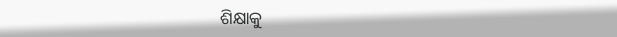ଶିକ୍ଷାକୁ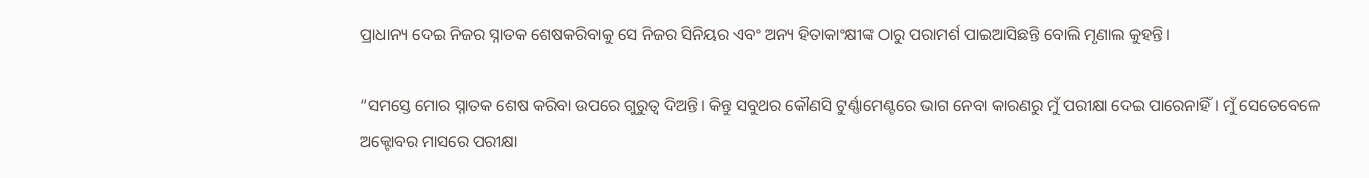ପ୍ରାଧାନ୍ୟ ଦେଇ ନିଜର ସ୍ନାତକ ଶେଷକରିବାକୁ ସେ ନିଜର ସିନିୟର ଏବଂ ଅନ୍ୟ ହିତାକାଂକ୍ଷୀଙ୍କ ଠାରୁ ପରାମର୍ଶ ପାଇଆସିଛନ୍ତି ବୋଲି ମୃଣାଲ କୁହନ୍ତି।

“ସମସ୍ତେ ମୋର ସ୍ନାତକ ଶେଷ କରିବା ଉପରେ ଗୁରୁତ୍ଵ ଦିଅନ୍ତି। କିନ୍ତୁ ସବୁଥର କୌଣସି ଟୁର୍ଣ୍ଣାମେଣ୍ଟରେ ଭାଗ ନେବା କାରଣରୁ ମୁଁ ପରୀକ୍ଷା ଦେଇ ପାରେନାହିଁ। ମୁଁ ସେତେବେଳେ ଅକ୍ଟୋବର ମାସରେ ପରୀକ୍ଷା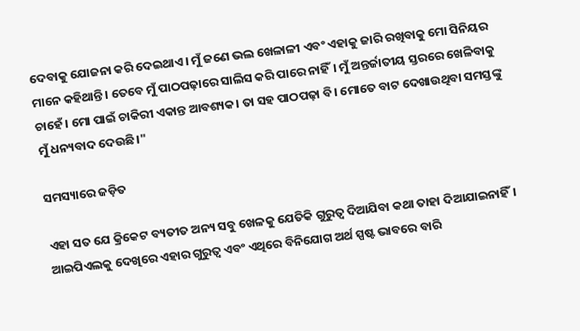ଦେବାକୁ ଯୋଜନା କରି ଦେଇଥାଏ। ମୁଁ ଜଣେ ଭଲ ଖେଳାଳୀ ଏବଂ ଏହାକୁ ଜାରି ରଖିବାକୁ ମୋ ସିନିୟର ମାନେ କହିଥାନ୍ତି। ତେବେ ମୁଁ ପାଠପଢ଼ାରେ ସାଲିସ କରି ପାରେ ନାହିଁ। ମୁଁ ଅନ୍ତର୍ଜାତୀୟ ସ୍ତରରେ ଖେଳିବାକୁ ଚାହେଁ। ମୋ ପାଇଁ ଚାକିରୀ ଏକାନ୍ତ ଆବଶ୍ୟକ। ତା ସହ ପାଠପଢ଼ା ବି। ମୋତେ ବାଟ ଦେଖାଉଥିବା ସମସ୍ତଙ୍କୁ ମୁଁ ଧନ୍ୟବାଦ ଦେଉଛି।"

ସମସ୍ୟାରେ ଜଡ଼ିତ

ଏହା ସତ ଯେ କ୍ରିକେଟ ବ୍ୟତୀତ ଅନ୍ୟ ସବୁ ଖେଳକୁ ଯେତିକି ଗୁରୁତ୍ଵ ଦିଆଯିବା କଥା ତାହା ଦିଆଯାଇନାହିଁ। ଆଇପିଏଲକୁ ଦେଖିରେ ଏହାର ଗୁରୁତ୍ଵ ଏବଂ ଏଥିରେ ବିନିଯୋଗ ଅର୍ଥ ସ୍ପଷ୍ଟ ଭାବରେ ବାରି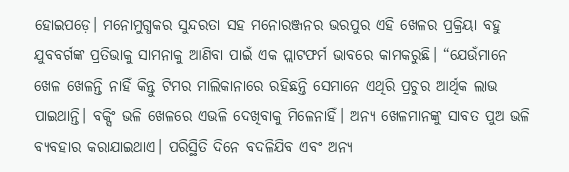ହୋଇପଡ଼େ। ମନୋମୁଗ୍ଧକର ସୁନ୍ଦରତା ସହ ମନୋରଞ୍ଜନର ଭରପୁର ଏହି ଖେଳର ପ୍ରକ୍ରିୟା ବହୁ ଯୁବବର୍ଗଙ୍କ ପ୍ରତିଭାକୁ ସାମନାକୁ ଆଣିବା ପାଇଁ ଏକ ପ୍ଲାଟଫର୍ମ ଭାବରେ କାମକରୁଛି। “ଯେଉଁମାନେ ଖେଳ ଖେଳନ୍ତି ନାହିଁ କିନ୍ତୁ ଟିମର ମାଲିକାନାରେ ରହିଛନ୍ତି ସେମାନେ ଏଥିରି ପ୍ରଚୁର ଆର୍ଥିକ ଲାଭ ପାଇଥାନ୍ତି। ବକ୍ସିଂ ଭଳି ଖେଳରେ ଏଭଳି ଦେଖିବାକୁ ମିଳେନାହିଁ। ଅନ୍ୟ ଖେଳମାନଙ୍କୁ ସାବତ ପୁଅ ଭଳି ବ୍ୟବହାର କରାଯାଇଥାଏ। ପରିସ୍ଥିତି ଦିନେ ବଦଳିଯିବ ଏବଂ ଅନ୍ୟ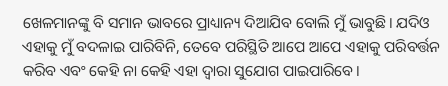ଖେଳମାନଙ୍କୁ ବି ସମାନ ଭାବରେ ପ୍ରାଧ୍ୟାନ୍ୟ ଦିଆଯିବ ବୋଲି ମୁଁ ଭାବୁଛି। ଯଦିଓ ଏହାକୁ ମୁଁ ବଦଳାଇ ପାରିବିନି, ତେବେ ପରିସ୍ଥିତି ଆପେ ଆପେ ଏହାକୁ ପରିବର୍ତ୍ତନ କରିବ ଏବଂ କେହି ନା କେହି ଏହା ଦ୍ଵାରା ସୁଯୋଗ ପାଇପାରିବେ।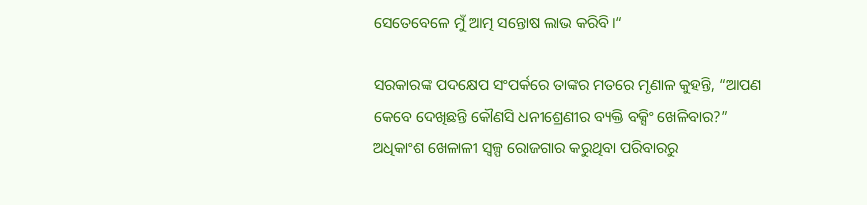ସେତେବେଳେ ମୁଁ ଆତ୍ମ ସନ୍ତୋଷ ଲାଭ କରିବି।“

ସରକାରଙ୍କ ପଦକ୍ଷେପ ସଂପର୍କରେ ତାଙ୍କର ମତରେ ମୃଣାଳ କୁହନ୍ତି, “ଆପଣ କେବେ ଦେଖିଛନ୍ତି କୌଣସି ଧନୀଶ୍ରେଣୀର ବ୍ୟକ୍ତି ବକ୍ସିଂ ଖେଳିବାର?” ଅଧିକାଂଶ ଖେଳାଳୀ ସ୍ଵଳ୍ପ ରୋଜଗାର କରୁଥିବା ପରିବାରରୁ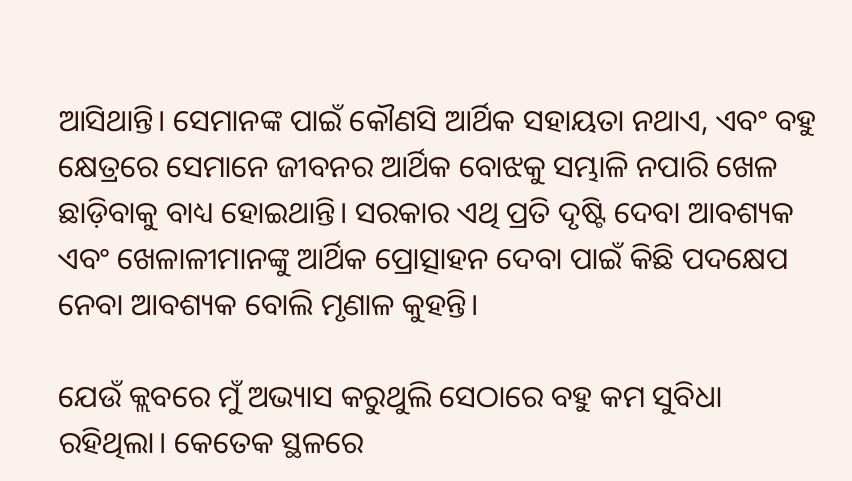ଆସିଥାନ୍ତି। ସେମାନଙ୍କ ପାଇଁ କୌଣସି ଆର୍ଥିକ ସହାୟତା ନଥାଏ, ଏବଂ ବହୁ କ୍ଷେତ୍ରରେ ସେମାନେ ଜୀବନର ଆର୍ଥିକ ବୋଝକୁ ସମ୍ଭାଳି ନପାରି ଖେଳ ଛାଡ଼ିବାକୁ ବାଧ୍ୟ ହୋଇଥାନ୍ତି। ସରକାର ଏଥି ପ୍ରତି ଦୃଷ୍ଟି ଦେବା ଆବଶ୍ୟକ ଏବଂ ଖେଳାଳୀମାନଙ୍କୁ ଆର୍ଥିକ ପ୍ରୋତ୍ସାହନ ଦେବା ପାଇଁ କିଛି ପଦକ୍ଷେପ ନେବା ଆବଶ୍ୟକ ବୋଲି ମୃଣାଳ କୁହନ୍ତି।

ଯେଉଁ କ୍ଲବରେ ମୁଁ ଅଭ୍ୟାସ କରୁଥୁଲି ସେଠାରେ ବହୁ କମ ସୁବିଧା ରହିଥିଲା। କେତେକ ସ୍ଥଳରେ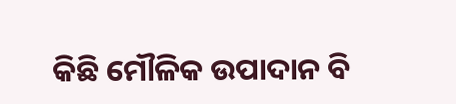କିଛି ମୌଳିକ ଉପାଦାନ ବି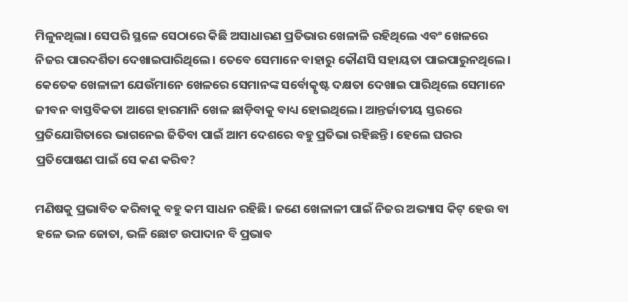ମିଳୁନଥିଲା। ସେପରି ସ୍ଥଳେ ସେଠାରେ କିଛି ଅସାଧାରଣ ପ୍ରତିଭାର ଖେଳାଳି ରହିଥିଲେ ଏବଂ ଖେଳରେ ନିଜର ପାରଦର୍ଶିତା ଦେଖାଇପାରିଥିଲେ। ତେବେ ସେମାନେ ବାହାରୁ କୌଣସି ସହାୟତା ପାଇପାରୁନଥିଲେ। କେତେକ ଖେଳାଳୀ ଯେଉଁମାନେ ଖେଳରେ ସେମାନଙ୍କ ସର୍ବୋତ୍କୃଷ୍ଟ ଦକ୍ଷତା ଦେଖାଇ ପାରିଥିଲେ ସେମାନେ ଜୀବନ ବାସ୍ତବିକତା ଆଗେ ହାରମାନି ଖେଳ ଛାଡ଼ିବାକୁ ବାଧ୍ୟ ହୋଇଥିଲେ। ଆନ୍ତର୍ଜାତୀୟ ସ୍ତରରେ ପ୍ରତିଯୋଗିତାରେ ଭାଗନେଇ ଜିତିବା ପାଇଁ ଆମ ଦେଶରେ ବହୁ ପ୍ରତିଭା ରହିଛନ୍ତି। ହେଲେ ଘରର ପ୍ରତିପୋଷଣ ପାଇଁ ସେ କଣ କରିବ?

ମଣିଷକୁ ପ୍ରଭାବିତ କରିବାକୁ ବହୁ କମ ସାଧନ ରହିଛି। ଜଣେ ଖେଳାଳୀ ପାଇଁ ନିଜର ଅଭ୍ୟାସ କିଟ୍ ହେଉ ବା ହଳେ ଭଳ ଜୋତା, ଭଳି ଛୋଟ ଉପାଦାନ ବି ପ୍ରଭାବ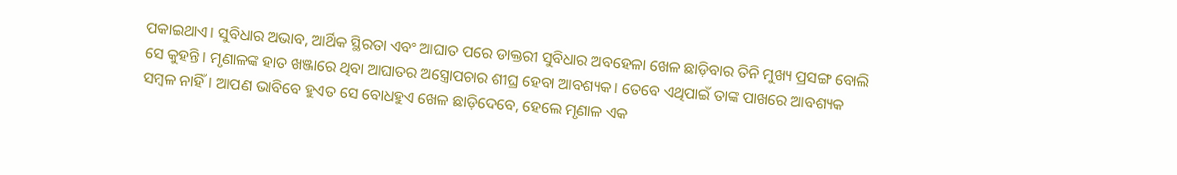ପକାଇଥାଏ। ସୁବିଧାର ଅଭାବ, ଆର୍ଥିକ ସ୍ଥିରତା ଏବଂ ଆଘାତ ପରେ ଡାକ୍ତରୀ ସୁବିଧାର ଅବହେଳା ଖେଳ ଛାଡ଼ିବାର ତିନି ମୁଖ୍ୟ ପ୍ରସଙ୍ଗ ବୋଲି ସେ କୁହନ୍ତି। ମୃଣାଳଙ୍କ ହାତ ଖଞ୍ଜାରେ ଥିବା ଆଘାତର ଅସ୍ତ୍ରୋପଚାର ଶୀଘ୍ର ହେବା ଆବଶ୍ୟକ। ତେବେ ଏଥିପାଇଁ ତାଙ୍କ ପାଖରେ ଆବଶ୍ୟକ ସମ୍ବଳ ନାହିଁ। ଆପଣ ଭାବିବେ ହୁଏତ ସେ ବୋଧହୁଏ ଖେଳ ଛାଡ଼ିଦେବେ, ହେଲେ ମୃଣାଳ ଏକ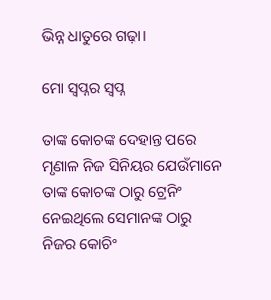ଭିନ୍ନ ଧାତୁରେ ଗଢ଼ା।

ମୋ ସ୍ଵପ୍ନର ସ୍ଵପ୍ନ

ତାଙ୍କ କୋଚଙ୍କ ଦେହାନ୍ତ ପରେ ମୃଣାଳ ନିଜ ସିନିୟର ଯେଉଁମାନେ ତାଙ୍କ କୋଚଙ୍କ ଠାରୁ ଟ୍ରେନିଂ ନେଇଥିଲେ ସେମାନଙ୍କ ଠାରୁ ନିଜର କୋଚିଂ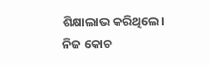ଶିକ୍ଷାଲାଭ କରିଥିଲେ। ନିଜ କୋଚ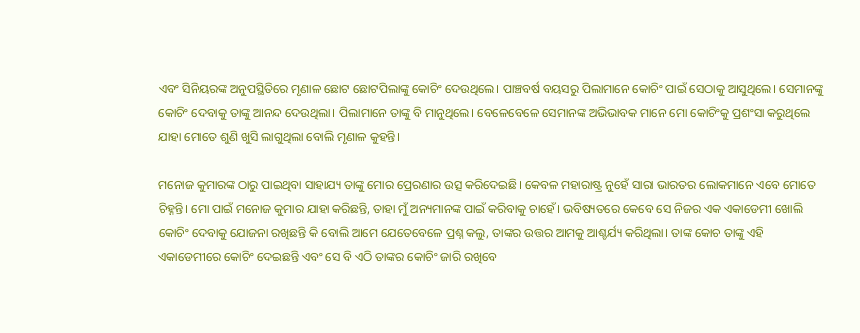ଏବଂ ସିନିୟରଙ୍କ ଅନୁପସ୍ଥିତିରେ ମୃଣାଳ ଛୋଟ ଛୋଟପିଲାଙ୍କୁ କୋଚିଂ ଦେଉଥିଲେ। ପାଞ୍ଚବର୍ଷ ବୟସରୁ ପିଲାମାନେ କୋଚିଂ ପାଇଁ ସେଠାକୁ ଆସୁଥିଲେ। ସେମାନଙ୍କୁ କୋଚିଂ ଦେବାକୁ ତାଙ୍କୁ ଆନନ୍ଦ ଦେଉଥିଲା। ପିଲାମାନେ ତାଙ୍କୁ ବି ମାନୁଥିଲେ। ବେଳେବେଳେ ସେମାନଙ୍କ ଅଭିଭାବକ ମାନେ ମୋ କୋଚିଂକୁ ପ୍ରଶଂସା କରୁଥିଲେ ଯାହା ମୋତେ ଶୁଣି ଖୁସି ଲାଗୁଥିଲା ବୋଲି ମୃଣାଳ କୁହନ୍ତି।

ମନୋଜ କୁମାରଙ୍କ ଠାରୁ ପାଇଥିବା ସାହାଯ୍ୟ ତାଙ୍କୁ ମୋର ପ୍ରେରଣାର ଉତ୍ସ କରିଦେଇଛି। କେବଳ ମହାରାଷ୍ଟ୍ର ନୁହେଁ ସାରା ଭାରତର ଲୋକମାନେ ଏବେ ମୋତେ ଚିହ୍ନନ୍ତି। ମୋ ପାଇଁ ମନୋଜ କୁମାର ଯାହା କରିଛନ୍ତି, ତାହା ମୁଁ ଅନ୍ୟମାନଙ୍କ ପାଇଁ କରିବାକୁ ଚାହେଁ। ଭବିଷ୍ୟତରେ କେବେ ସେ ନିଜର ଏକ ଏକାଡେମୀ ଖୋଲି କୋଚିଂ ଦେବାକୁ ଯୋଜନା ରଖିଛନ୍ତି କି ବୋଲି ଆମେ ଯେତେବେଳେ ପ୍ରଶ୍ନ କଲୁ, ତାଙ୍କର ଉତ୍ତର ଆମକୁ ଆଶ୍ଚର୍ଯ୍ୟ କରିଥିଲା। ତାଙ୍କ କୋଚ ତାଙ୍କୁ ଏହି ଏକାଡେମୀରେ କୋଚିଂ ଦେଇଛନ୍ତି ଏବଂ ସେ ବି ଏଠି ତାଙ୍କର କୋଚିଂ ଜାରି ରଖିବେ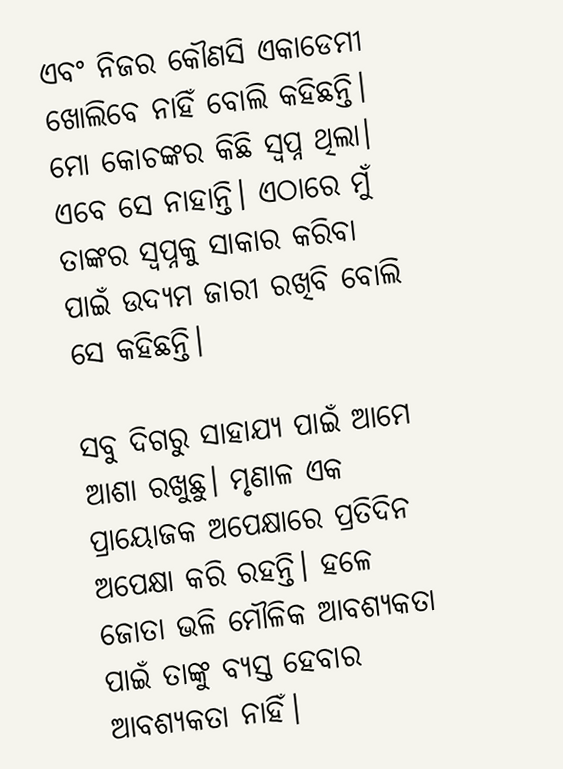ଏବଂ ନିଜର କୌଣସି ଏକାଡେମୀ ଖୋଲିବେ ନାହିଁ ବୋଲି କହିଛନ୍ତି। ମୋ କୋଚଙ୍କର କିଛି ସ୍ଵପ୍ନ ଥିଲା। ଏବେ ସେ ନାହାନ୍ତି। ଏଠାରେ ମୁଁ ତାଙ୍କର ସ୍ଵପ୍ନକୁ ସାକାର କରିବା ପାଇଁ ଉଦ୍ୟମ ଜାରୀ ରଖିବି ବୋଲି ସେ କହିଛନ୍ତି।

ସବୁ ଦିଗରୁ ସାହାଯ୍ୟ ପାଇଁ ଆମେ ଆଶା ରଖୁଛୁ। ମୃଣାଳ ଏକ ପ୍ରାୟୋଜକ ଅପେକ୍ଷାରେ ପ୍ରତିଦିନ ଅପେକ୍ଷା କରି ରହନ୍ତି। ହଳେ ଜୋତା ଭଳି ମୌଳିକ ଆବଶ୍ୟକତା ପାଇଁ ତାଙ୍କୁ ବ୍ୟସ୍ତ ହେବାର ଆବଶ୍ୟକତା ନାହିଁ।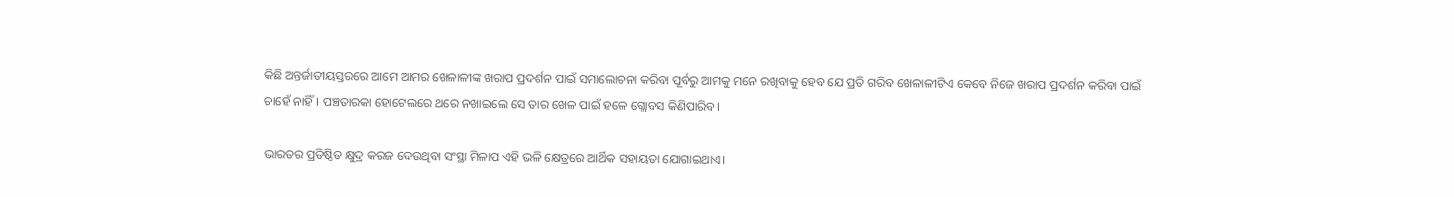କିଛି ଅନ୍ତର୍ଜାତୀୟସ୍ତରରେ ଆମେ ଆମର ଖେଳାଳୀଙ୍କ ଖରାପ ପ୍ରଦର୍ଶନ ପାଇଁ ସମାଲୋଚନା କରିବା ପୂର୍ବରୁ ଆମକୁ ମନେ ରଖିବାକୁ ହେବ ଯେ ପ୍ରତି ଗରିବ ଖେଳାଳୀଟିଏ କେବେ ନିଜେ ଖରାପ ପ୍ରଦର୍ଶନ କରିବା ପାଇଁ ଚାହେଁ ନାହିଁ। ପଞ୍ଚତାରକା ହୋଟେଲରେ ଥରେ ନଖାଇଲେ ସେ ତାର ଖେଳ ପାଇଁ ହଳେ ଗ୍ଲୋବସ କିଣିପାରିବ।

ଭାରତର ପ୍ରତିଷ୍ଠିତ କ୍ଷୁଦ୍ର କରଜ ଦେଉଥିବା ସଂସ୍ଥା ମିଳାପ ଏହି ଭଳି କ୍ଷେତ୍ରରେ ଆର୍ଥିକ ସହାୟତା ଯୋଗାଇଥାଏ।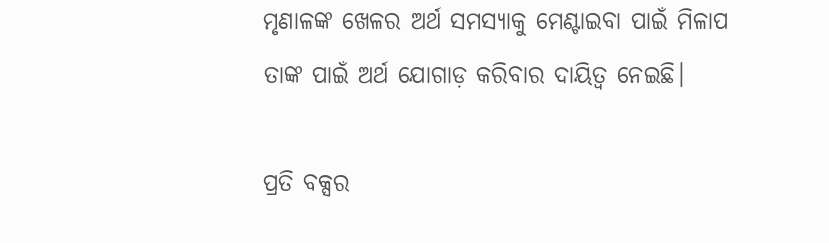ମୃଣାଳଙ୍କ ଖେଳର ଅର୍ଥ ସମସ୍ୟାକୁ ମେଣ୍ଟାଇବା ପାଇଁ ମିଳାପ ତାଙ୍କ ପାଇଁ ଅର୍ଥ ଯୋଗାଡ଼ କରିବାର ଦାୟିତ୍ବ ନେଇଛି।

ପ୍ରତି ବକ୍ସର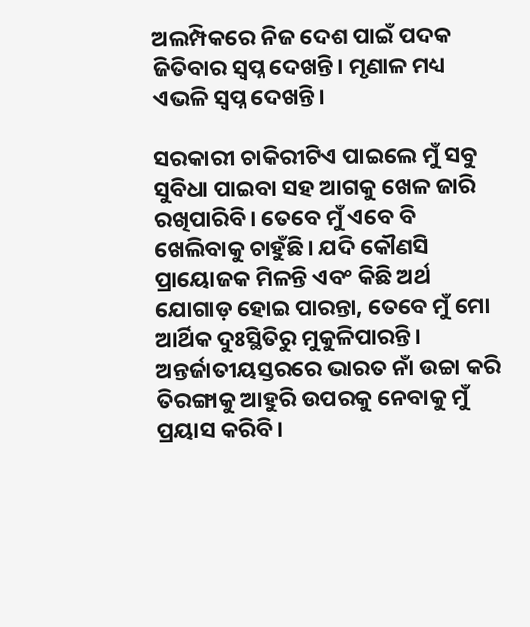ଅଲମ୍ପିକରେ ନିଜ ଦେଶ ପାଇଁ ପଦକ ଜିତିବାର ସ୍ଵପ୍ନ ଦେଖନ୍ତି। ମୃଣାଳ ମଧ୍ୟ ଏଭଳି ସ୍ଵପ୍ନ ଦେଖନ୍ତି।

ସରକାରୀ ଚାକିରୀଟିଏ ପାଇଲେ ମୁଁ ସବୁ ସୁବିଧା ପାଇବା ସହ ଆଗକୁ ଖେଳ ଜାରି ରଖିପାରିବି। ତେବେ ମୁଁ ଏବେ ବି ଖେଲିବାକୁ ଚାହୁଁଛି। ଯଦି କୌଣସି ପ୍ରାୟୋଜକ ମିଳନ୍ତି ଏବଂ କିଛି ଅର୍ଥ ଯୋଗାଡ଼ ହୋଇ ପାରନ୍ତା, ତେବେ ମୁଁ ମୋ ଆର୍ଥିକ ଦୁଃସ୍ଥିତିରୁ ମୁକୁଳିପାରନ୍ତି। ଅନ୍ତର୍ଜାତୀୟସ୍ତରରେ ଭାରତ ନାଁ ଉଚ୍ଚା କରି ତିରଙ୍ଗାକୁ ଆହୁରି ଉପରକୁ ନେବାକୁ ମୁଁ ପ୍ରୟାସ କରିବି।